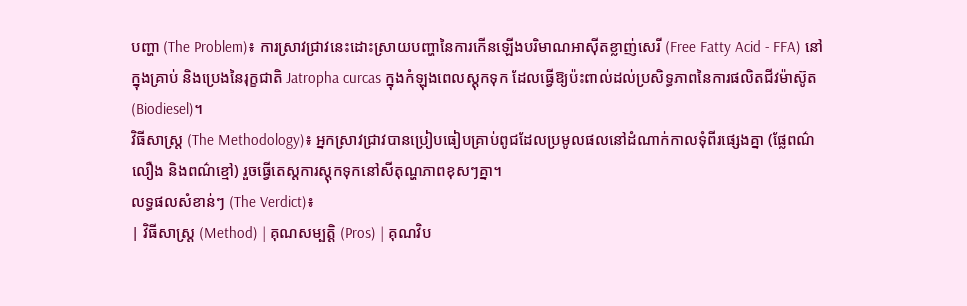បញ្ហា (The Problem)៖ ការស្រាវជ្រាវនេះដោះស្រាយបញ្ហានៃការកើនឡើងបរិមាណអាស៊ីតខ្លាញ់សេរី (Free Fatty Acid - FFA) នៅក្នុងគ្រាប់ និងប្រេងនៃរុក្ខជាតិ Jatropha curcas ក្នុងកំឡុងពេលស្តុកទុក ដែលធ្វើឱ្យប៉ះពាល់ដល់ប្រសិទ្ធភាពនៃការផលិតជីវម៉ាស៊ូត (Biodiesel)។
វិធីសាស្ត្រ (The Methodology)៖ អ្នកស្រាវជ្រាវបានប្រៀបធៀបគ្រាប់ពូជដែលប្រមូលផលនៅដំណាក់កាលទុំពីរផ្សេងគ្នា (ផ្លែពណ៌លឿង និងពណ៌ខ្មៅ) រួចធ្វើតេស្តការស្តុកទុកនៅសីតុណ្ហភាពខុសៗគ្នា។
លទ្ធផលសំខាន់ៗ (The Verdict)៖
| វិធីសាស្ត្រ (Method) | គុណសម្បត្តិ (Pros) | គុណវិប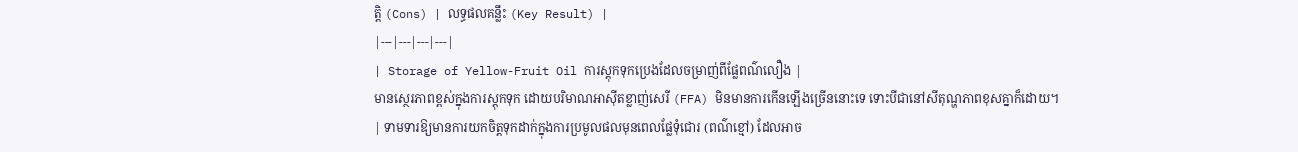ត្តិ (Cons) | លទ្ធផលគន្លឹះ (Key Result) |
|---|---|---|---|
| Storage of Yellow-Fruit Oil ការស្តុកទុកប្រេងដែលចម្រាញ់ពីផ្លែពណ៌លឿង |
មានស្ថេរភាពខ្ពស់ក្នុងការស្តុកទុក ដោយបរិមាណអាស៊ីតខ្លាញ់សេរី (FFA) មិនមានការកើនឡើងច្រើននោះទេ ទោះបីជានៅសីតុណ្ហភាពខុសគ្នាក៏ដោយ។ | ទាមទារឱ្យមានការយកចិត្តទុកដាក់ក្នុងការប្រមូលផលមុនពេលផ្លែទុំជោរ (ពណ៌ខ្មៅ) ដែលអាច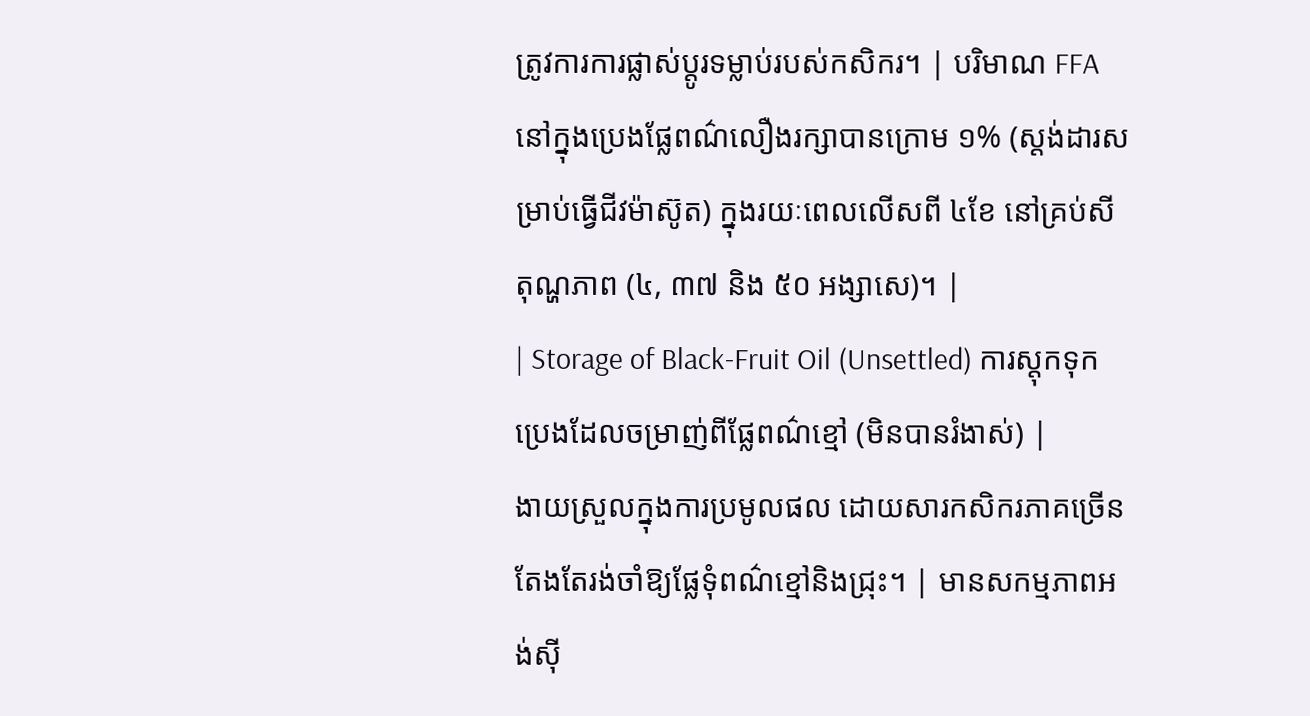ត្រូវការការផ្លាស់ប្តូរទម្លាប់របស់កសិករ។ | បរិមាណ FFA នៅក្នុងប្រេងផ្លែពណ៌លឿងរក្សាបានក្រោម ១% (ស្តង់ដារសម្រាប់ធ្វើជីវម៉ាស៊ូត) ក្នុងរយៈពេលលើសពី ៤ខែ នៅគ្រប់សីតុណ្ហភាព (៤, ៣៧ និង ៥០ អង្សាសេ)។ |
| Storage of Black-Fruit Oil (Unsettled) ការស្តុកទុកប្រេងដែលចម្រាញ់ពីផ្លែពណ៌ខ្មៅ (មិនបានរំងាស់) |
ងាយស្រួលក្នុងការប្រមូលផល ដោយសារកសិករភាគច្រើនតែងតែរង់ចាំឱ្យផ្លែទុំពណ៌ខ្មៅនិងជ្រុះ។ | មានសកម្មភាពអង់ស៊ី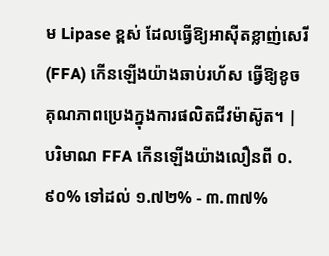ម Lipase ខ្ពស់ ដែលធ្វើឱ្យអាស៊ីតខ្លាញ់សេរី (FFA) កើនឡើងយ៉ាងឆាប់រហ័ស ធ្វើឱ្យខូចគុណភាពប្រេងក្នុងការផលិតជីវម៉ាស៊ូត។ | បរិមាណ FFA កើនឡើងយ៉ាងលឿនពី ០.៩០% ទៅដល់ ១.៧២% - ៣.៣៧%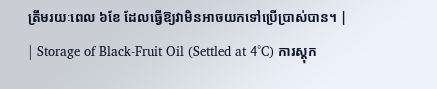ត្រឹមរយៈពេល ៦ខែ ដែលធ្វើឱ្យវាមិនអាចយកទៅប្រើប្រាស់បាន។ |
| Storage of Black-Fruit Oil (Settled at 4°C) ការស្តុក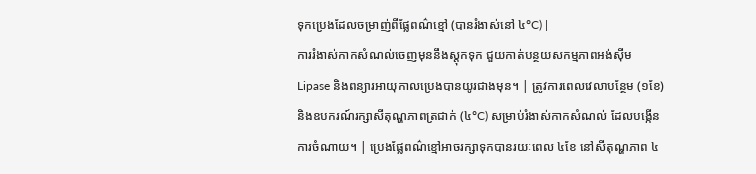ទុកប្រេងដែលចម្រាញ់ពីផ្លែពណ៌ខ្មៅ (បានរំងាស់នៅ ៤°C) |
ការរំងាស់កាកសំណល់ចេញមុននឹងស្តុកទុក ជួយកាត់បន្ថយសកម្មភាពអង់ស៊ីម Lipase និងពន្យារអាយុកាលប្រេងបានយូរជាងមុន។ | ត្រូវការពេលវេលាបន្ថែម (១ខែ) និងឧបករណ៍រក្សាសីតុណ្ហភាពត្រជាក់ (៤°C) សម្រាប់រំងាស់កាកសំណល់ ដែលបង្កើនការចំណាយ។ | ប្រេងផ្លែពណ៌ខ្មៅអាចរក្សាទុកបានរយៈពេល ៤ខែ នៅសីតុណ្ហភាព ៤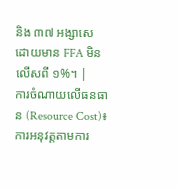និង ៣៧ អង្សាសេ ដោយមាន FFA មិនលើសពី ១%។ |
ការចំណាយលើធនធាន (Resource Cost)៖ ការអនុវត្តតាមការ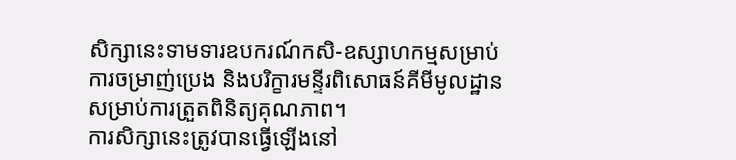សិក្សានេះទាមទារឧបករណ៍កសិ-ឧស្សាហកម្មសម្រាប់ការចម្រាញ់ប្រេង និងបរិក្ខារមន្ទីរពិសោធន៍គីមីមូលដ្ឋានសម្រាប់ការត្រួតពិនិត្យគុណភាព។
ការសិក្សានេះត្រូវបានធ្វើឡើងនៅ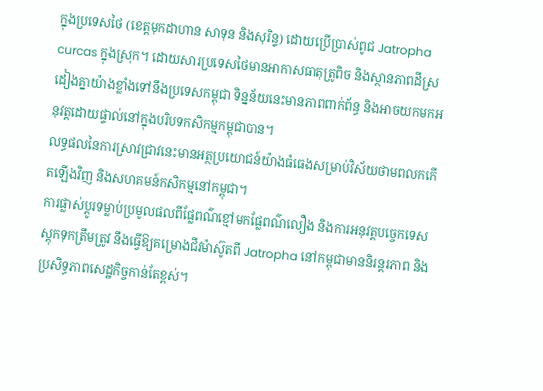ក្នុងប្រទេសថៃ (ខេត្តមុកដាហាន សាទុន និងសុរិន្ទ) ដោយប្រើប្រាស់ពូជ Jatropha curcas ក្នុងស្រុក។ ដោយសារប្រទេសថៃមានអាកាសធាតុត្រូពិច និងស្ថានភាពដីស្រដៀងគ្នាយ៉ាងខ្លាំងទៅនឹងប្រទេសកម្ពុជា ទិន្នន័យនេះមានភាពពាក់ព័ន្ធ និងអាចយកមកអនុវត្តដោយផ្ទាល់នៅក្នុងបរិបទកសិកម្មកម្ពុជាបាន។
លទ្ធផលនៃការស្រាវជ្រាវនេះមានអត្ថប្រយោជន៍យ៉ាងធំធេងសម្រាប់វិស័យថាមពលកកើតឡើងវិញ និងសហគមន៍កសិកម្មនៅកម្ពុជា។
ការផ្លាស់ប្តូរទម្លាប់ប្រមូលផលពីផ្លែពណ៌ខ្មៅមកផ្លែពណ៌លឿង និងការអនុវត្តបច្ចេកទេសស្តុកទុកត្រឹមត្រូវ នឹងធ្វើឱ្យគម្រោងជីវម៉ាស៊ូតពី Jatropha នៅកម្ពុជាមាននិរន្តរភាព និងប្រសិទ្ធភាពសេដ្ឋកិច្ចកាន់តែខ្ពស់។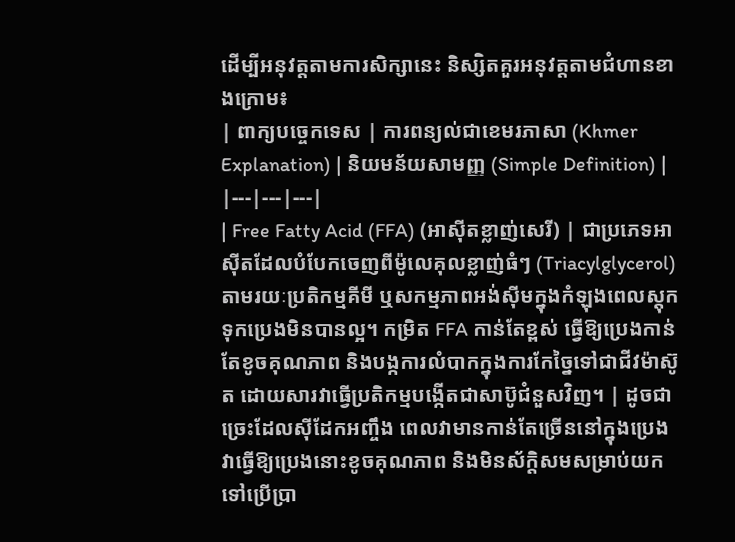ដើម្បីអនុវត្តតាមការសិក្សានេះ និស្សិតគួរអនុវត្តតាមជំហានខាងក្រោម៖
| ពាក្យបច្ចេកទេស | ការពន្យល់ជាខេមរភាសា (Khmer Explanation) | និយមន័យសាមញ្ញ (Simple Definition) |
|---|---|---|
| Free Fatty Acid (FFA) (អាស៊ីតខ្លាញ់សេរី) | ជាប្រភេទអាស៊ីតដែលបំបែកចេញពីម៉ូលេគុលខ្លាញ់ធំៗ (Triacylglycerol) តាមរយៈប្រតិកម្មគីមី ឬសកម្មភាពអង់ស៊ីមក្នុងកំឡុងពេលស្តុកទុកប្រេងមិនបានល្អ។ កម្រិត FFA កាន់តែខ្ពស់ ធ្វើឱ្យប្រេងកាន់តែខូចគុណភាព និងបង្កការលំបាកក្នុងការកែច្នៃទៅជាជីវម៉ាស៊ូត ដោយសារវាធ្វើប្រតិកម្មបង្កើតជាសាប៊ូជំនួសវិញ។ | ដូចជាច្រេះដែលស៊ីដែកអញ្ចឹង ពេលវាមានកាន់តែច្រើននៅក្នុងប្រេង វាធ្វើឱ្យប្រេងនោះខូចគុណភាព និងមិនស័ក្តិសមសម្រាប់យកទៅប្រើប្រា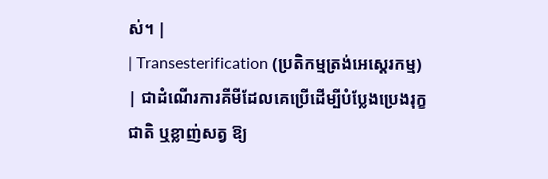ស់។ |
| Transesterification (ប្រតិកម្មត្រង់អេស្តេរកម្ម) | ជាដំណើរការគីមីដែលគេប្រើដើម្បីបំប្លែងប្រេងរុក្ខជាតិ ឬខ្លាញ់សត្វ ឱ្យ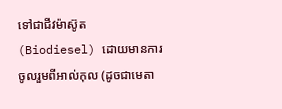ទៅជាជីវម៉ាស៊ូត (Biodiesel) ដោយមានការចូលរួមពីអាល់កុល (ដូចជាមេតា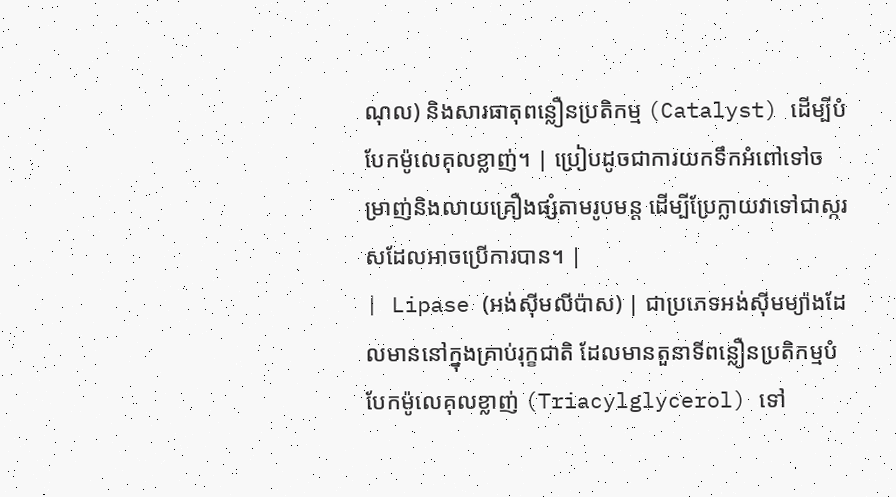ណុល) និងសារធាតុពន្លឿនប្រតិកម្ម (Catalyst) ដើម្បីបំបែកម៉ូលេគុលខ្លាញ់។ | ប្រៀបដូចជាការយកទឹកអំពៅទៅចម្រាញ់និងលាយគ្រឿងផ្សំតាមរូបមន្ត ដើម្បីប្រែក្លាយវាទៅជាស្ករសដែលអាចប្រើការបាន។ |
| Lipase (អង់ស៊ីមលីប៉ាស) | ជាប្រភេទអង់ស៊ីមម្យ៉ាងដែលមាននៅក្នុងគ្រាប់រុក្ខជាតិ ដែលមានតួនាទីពន្លឿនប្រតិកម្មបំបែកម៉ូលេគុលខ្លាញ់ (Triacylglycerol) ទៅ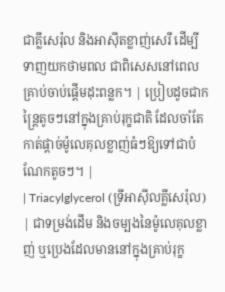ជាគ្លីសេរ៉ុល និងអាស៊ីតខ្លាញ់សេរី ដើម្បីទាញយកថាមពល ជាពិសេសនៅពេលគ្រាប់ចាប់ផ្តើមដុះពន្លក។ | ប្រៀបដូចជាកន្ត្រៃតូចៗនៅក្នុងគ្រាប់រុក្ខជាតិ ដែលចាំតែកាត់ផ្តាច់ម៉ូលេគុលខ្លាញ់ធំៗឱ្យទៅជាបំណែកតូចៗ។ |
| Triacylglycerol (ទ្រីអាស៊ីលគ្លីសេរ៉ុល) | ជាទម្រង់ដើម និងចម្បងនៃម៉ូលេគុលខ្លាញ់ ឬប្រេងដែលមាននៅក្នុងគ្រាប់រុក្ខ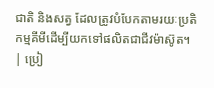ជាតិ និងសត្វ ដែលត្រូវបំបែកតាមរយៈប្រតិកម្មគីមីដើម្បីយកទៅផលិតជាជីវម៉ាស៊ូត។ | ប្រៀ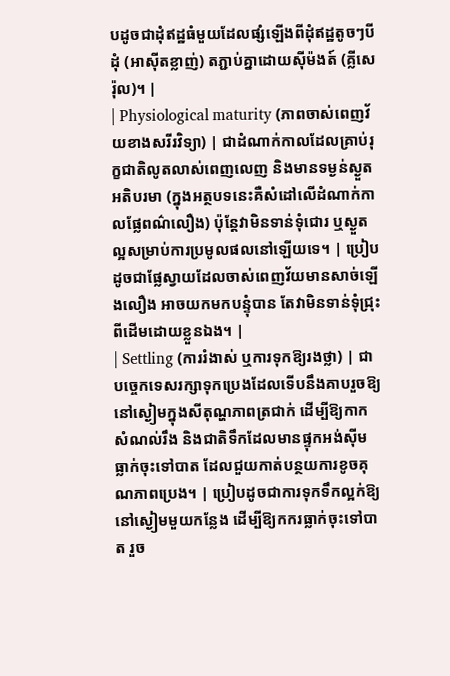បដូចជាដុំឥដ្ឋធំមួយដែលផ្សំឡើងពីដុំឥដ្ឋតូចៗបីដុំ (អាស៊ីតខ្លាញ់) តភ្ជាប់គ្នាដោយស៊ីម៉ងត៍ (គ្លីសេរ៉ុល)។ |
| Physiological maturity (ភាពចាស់ពេញវ័យខាងសរីរវិទ្យា) | ជាដំណាក់កាលដែលគ្រាប់រុក្ខជាតិលូតលាស់ពេញលេញ និងមានទម្ងន់ស្ងួតអតិបរមា (ក្នុងអត្ថបទនេះគឺសំដៅលើដំណាក់កាលផ្លែពណ៌លឿង) ប៉ុន្តែវាមិនទាន់ទុំជោរ ឬស្ងួតល្អសម្រាប់ការប្រមូលផលនៅឡើយទេ។ | ប្រៀបដូចជាផ្លែស្វាយដែលចាស់ពេញវ័យមានសាច់ឡើងលឿង អាចយកមកបន្ទុំបាន តែវាមិនទាន់ទុំជ្រុះពីដើមដោយខ្លួនឯង។ |
| Settling (ការរំងាស់ ឬការទុកឱ្យរងថ្លា) | ជាបច្ចេកទេសរក្សាទុកប្រេងដែលទើបនឹងគាបរួចឱ្យនៅស្ងៀមក្នុងសីតុណ្ហភាពត្រជាក់ ដើម្បីឱ្យកាកសំណល់រឹង និងជាតិទឹកដែលមានផ្ទុកអង់ស៊ីម ធ្លាក់ចុះទៅបាត ដែលជួយកាត់បន្ថយការខូចគុណភាពប្រេង។ | ប្រៀបដូចជាការទុកទឹកល្អក់ឱ្យនៅស្ងៀមមួយកន្លែង ដើម្បីឱ្យកករធ្លាក់ចុះទៅបាត រួច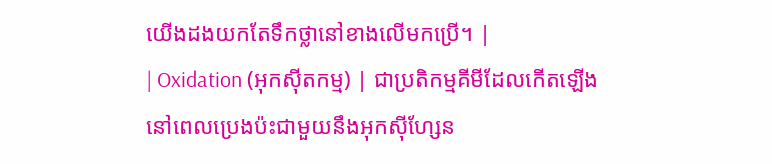យើងដងយកតែទឹកថ្លានៅខាងលើមកប្រើ។ |
| Oxidation (អុកស៊ីតកម្ម) | ជាប្រតិកម្មគីមីដែលកើតឡើងនៅពេលប្រេងប៉ះជាមួយនឹងអុកស៊ីហ្សែន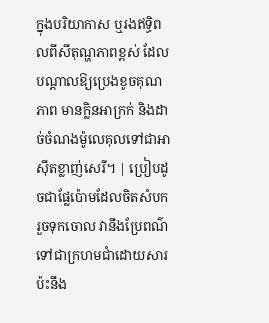ក្នុងបរិយាកាស ឬរងឥទ្ធិពលពីសីតុណ្ហភាពខ្ពស់ ដែលបណ្តាលឱ្យប្រេងខូចគុណភាព មានក្លិនអាក្រក់ និងដាច់ចំណងម៉ូលេគុលទៅជាអាស៊ីតខ្លាញ់សេរី។ | ប្រៀបដូចជាផ្លែប៉ោមដែលចិតសំបករួចទុកចោល វានឹងប្រែពណ៌ទៅជាក្រហមជាំដោយសារប៉ះនឹង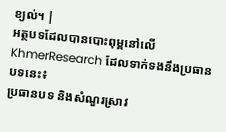ខ្យល់។ |
អត្ថបទដែលបានបោះពុម្ពនៅលើ KhmerResearch ដែលទាក់ទងនឹងប្រធានបទនេះ៖
ប្រធានបទ និងសំណួរស្រាវ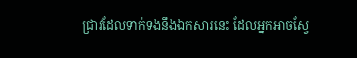ជ្រាវដែលទាក់ទងនឹងឯកសារនេះ ដែលអ្នកអាចស្វែ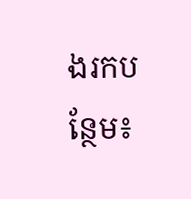ងរកបន្ថែម៖